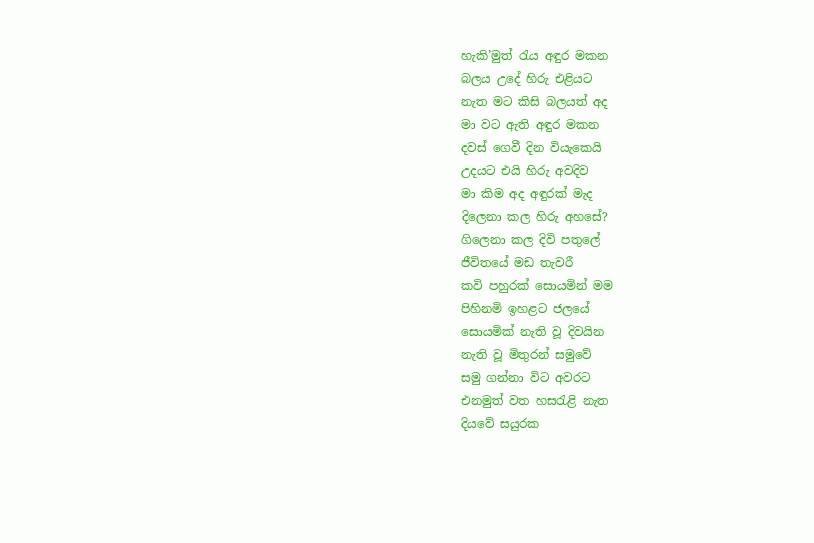හැකි’මුත් රැය අඳුර මකන
බලය උදේ හිරු එළියට
නැත මට කිසි බලයත් අද
මා වට ඇති අඳුර මකන
දවස් ගෙවී දින වියැකෙයි
උදයට එයි හිරු අවදිව
මා කිම අද අඳුරක් මැද
දිලෙනා කල හිරු අහසේ?
ගිලෙනා කල දිවි පතුලේ
ජීවිතයේ මඩ තැවරී
කවි පහුරක් සොයමින් මම
පිහිනමි ඉහළට ජලයේ
සොයමික් නැති වූ දිවයින
නැති වූ මිතුරන් සමුවේ
සමු ගන්නා විට අවරට
එනමුත් වත හසරැළි නැත
දියවේ සයුරක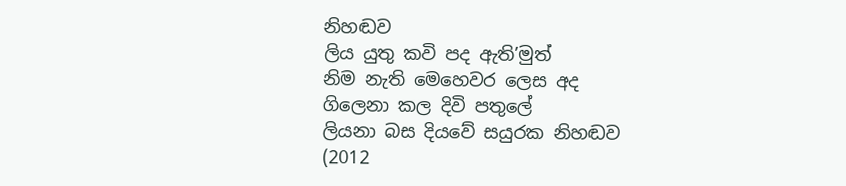නිහඬව
ලිය යුතු කවි පද ඇති’මුත්
නිම නැති මෙහෙවර ලෙස අද
ගිලෙනා කල දිවි පතුලේ
ලියනා බස දියවේ සයුරක නිහඬව
(2012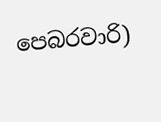පෙබරවාරි)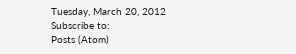Tuesday, March 20, 2012
Subscribe to:
Posts (Atom)